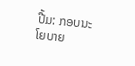ປື້ມ: ກອບນະໂຍບາຍ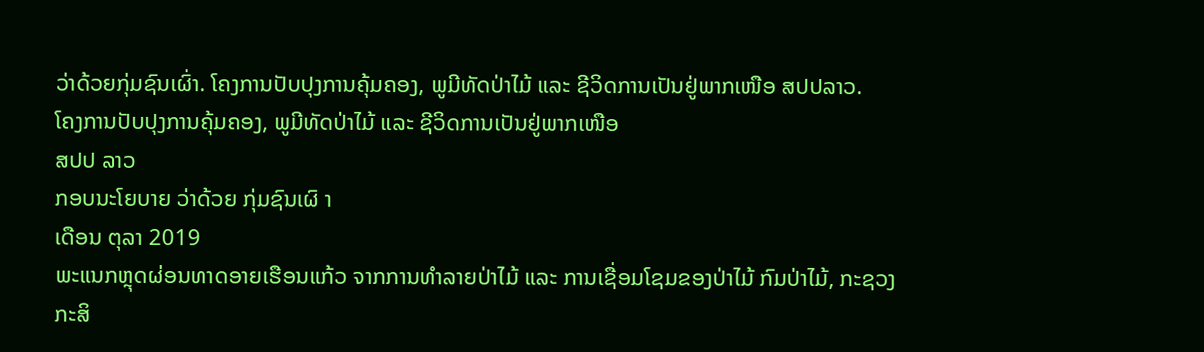ວ່າດ້ວຍກຸ່ມຊົນເຜົ່າ. ໂຄງການປັບປຸງການຄຸ້ມຄອງ, ພູມີທັດປ່າໄມ້ ແລະ ຊີວິດການເປັນຢູ່ພາກເໜືອ ສປປລາວ.
ໂຄງການປັບປຸງການຄຸ້ມຄອງ, ພູມີທັດປ່າໄມ້ ແລະ ຊີວິດການເປັນຢູ່ພາກເໜືອ
ສປປ ລາວ
ກອບນະໂຍບາຍ ວ່າດ້ວຍ ກຸ່ມຊົນເຜົ າ
ເດືອນ ຕຸລາ 2019
ພະແນກຫຼຸດຜ່ອນທາດອາຍເຮືອນແກ້ວ ຈາກການທໍາລາຍປ່າໄມ້ ແລະ ການເຊື່ອມໂຊມຂອງປ່າໄມ້ ກົມປ່າໄມ້, ກະຊວງ ກະສິ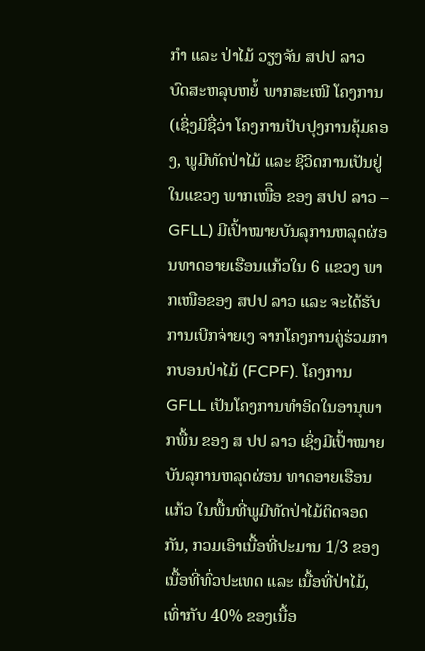ກໍາ ແລະ ປ່າໄມ້ ວຽງຈັນ ສປປ ລາວ
ບົດສະຫລຸບຫຍໍ້ ພາກສະເໜີ ໂຄງການ (ເຊິ່ງມີຊື່ວ່າ ໂຄງການປັບປຸງການຄຸ້ມຄອງ, ພູມີທັດປ່າໄມ້ ແລະ ຊີວິດການເປັນຢູ່ ໃນແຂວງ ພາກເໜືຶອ ຂອງ ສປປ ລາວ – GFLL) ມີເປົ້າໝາຍບັນລຸການຫລຸດຜ່ອນທາດອາຍເຮືອນແກ້ວໃນ 6 ແຂວງ ພາກເໜືອຂອງ ສປປ ລາວ ແລະ ຈະໄດ້ຮັບການເບີກຈ່າຍເງ ຈາກໂຄງການຄູ່ຮ່ວມກາກບອນປ່າໄມ້ (FCPF). ໂຄງການ GFLL ເປັນໂຄງການທໍາອິດໃນອານຸພາກພື້ນ ຂອງ ສ ປປ ລາວ ເຊິ່ງມີເປົ້າໝາຍບັນລຸການຫລຸດຜ່ອນ ທາດອາຍເຮືອນແກ້ວ ໃນພື້ນທີ່ພູມີທັດປ່າໄມ້ຕິດຈອດກັນ, ກວມເອົາເນື້ອທີ່ປະມານ 1/3 ຂອງເນື້ອທີ່ທົ່ວປະເທດ ແລະ ເນື້ອທີ່ປ່າໄມ້, ເທົ່າກັບ 40% ຂອງເນື້ອ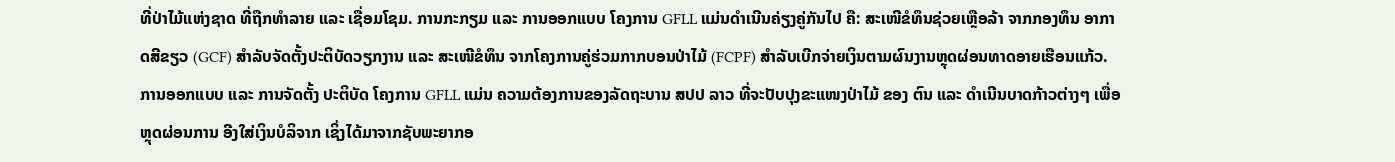ທີ່ປ່າໄມ້ແຫ່ງຊາດ ທີ່ຖືກທໍາລາຍ ແລະ ເຊື່ອມໂຊມ. ການກະກຽມ ແລະ ການອອກແບບ ໂຄງການ GFLL ແມ່ນດໍາເນີນຄ່ຽງຄູ່ກັນໄປ ຄື: ສະເໜີຂໍທຶນຊ່ວຍເຫຼືອລ້າ ຈາກກອງທຶນ ອາກາດສີຂຽວ (GCF) ສໍາລັບຈັດຕັ້ງປະຕິບັດວຽກງານ ແລະ ສະເໜີຂໍທຶນ ຈາກໂຄງການຄູ່ຮ່ວມກາກບອນປ່າໄມ້ (FCPF) ສໍາລັບເບີກຈ່າຍເງິນຕາມຜົນງານຫຼຸດຜ່ອນທາດອາຍເຮືອນແກ້ວ. ການອອກແບບ ແລະ ການຈັດຕັ້ງ ປະຕິບັດ ໂຄງການ GFLL ແມ່ນ ຄວາມຕ້ອງການຂອງລັດຖະບານ ສປປ ລາວ ທີ່ຈະປັບປຸງຂະແໜງປ່າໄມ້ ຂອງ ຕົນ ແລະ ດໍາເນີນບາດກ້າວຕ່າງໆ ເພື່ອຫຼຸດຜ່ອນການ ອີງໃສ່ເງິນບໍລິຈາກ ເຊິ່ງໄດ້ມາຈາກຊັບພະຍາກອ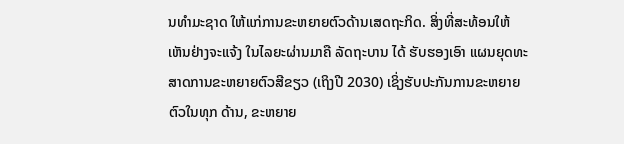ນທໍາມະຊາດ ໃຫ້ແກ່ການຂະຫຍາຍຕົວດ້ານເສດຖະກິດ. ສິ່ງທີ່ສະທ້ອນໃຫ້ເຫັນຢ່າງຈະແຈ້ງ ໃນໄລຍະຜ່ານມາຄື ລັດຖະບານ ໄດ້ ຮັບຮອງເອົາ ແຜນຍຸດທະສາດການຂະຫຍາຍຕົວສີຂຽວ (ເຖິງປີ 2030) ເຊິ່ງຮັບປະກັນການຂະຫຍາຍຕົວໃນທຸກ ດ້ານ, ຂະຫຍາຍ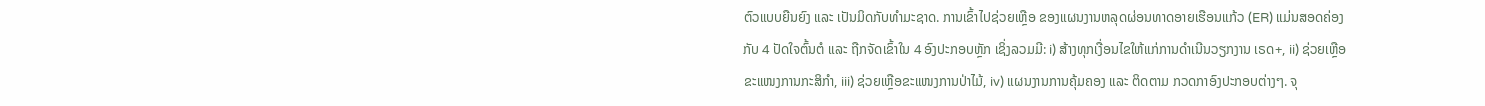ຕົວແບບຍືນຍົງ ແລະ ເປັນມິດກັບທໍາມະຊາດ. ການເຂົ້າໄປຊ່ວຍເຫຼືອ ຂອງແຜນງານຫລຸດຜ່ອນທາດອາຍເຮືອນແກ້ວ (ER) ແມ່ນສອດຄ່ອງກັບ 4 ປັດໃຈຕົ້ນຕໍ ແລະ ຖືກຈັດເຂົ້າໃນ 4 ອົງປະກອບຫຼັກ ເຊິ່ງລວມມີ: i) ສ້າງທຸກເງື່ອນໄຂໃຫ້ແກ່ການດໍາເນີນວຽກງານ ເຣດ+, ii) ຊ່ວຍເຫຼືອຂະແໜງການກະສິກໍາ, iii) ຊ່ວຍເຫຼືອຂະແໜງການປ່າໄມ້, iv) ແຜນງານການຄຸ້ມຄອງ ແລະ ຕິດຕາມ ກວດກາອົງປະກອບຕ່າງໆ. ຈຸ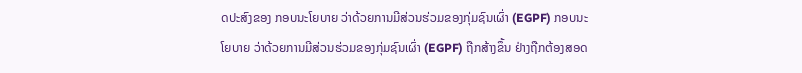ດປະສົງຂອງ ກອບນະໂຍບາຍ ວ່າດ້ວຍການມີສ່ວນຮ່ວມຂອງກຸ່ມຊົນເຜົ່າ (EGPF) ກອບນະໂຍບາຍ ວ່າດ້ວຍການມີສ່ວນຮ່ວມຂອງກຸ່ມຊົນເຜົ່າ (EGPF) ຖືກສ້າງຂຶ້ນ ຢ່າງຖືກຕ້ອງສອດ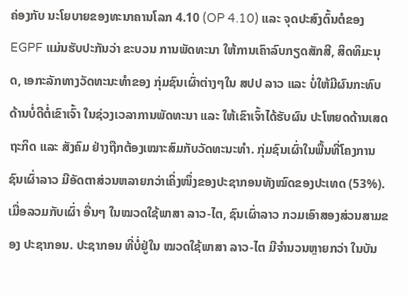ຄ່ອງກັບ ນະໂຍບາຍຂອງທະນາຄານໂລກ 4.10 (OP 4.10) ແລະ ຈຸດປະສົງຕົ້ນຕໍຂອງ EGPF ແມ່ນຮັບປະກັນວ່າ ຂະບວນ ການພັດທະນາ ໃຫ້ການເຄົາລົບກຽດສັກສີ, ສິດທິມະນຸດ, ເອກະລັກທາງວັດທະນະທໍາຂອງ ກຸ່ມຊົນເຜົ່າຕ່າງໆໃນ ສປປ ລາວ ແລະ ບໍ່ໃຫ້ມີຜົນກະທົບດ້ານບໍ່ດີຕໍ່ເຂົາເຈົ້າ ໃນຊ່ວງເວລາການພັດທະນາ ແລະ ໃຫ້ເຂົາເຈົ້າໄດ້ຮັບຜົນ ປະໂຫຍດດ້ານເສດຖະກິດ ແລະ ສັງຄົມ ຢ່າງຖືກຕ້ອງເໝາະສົມກັບວັດທະນະທໍາ. ກຸ່ມຊົນເຜົ່າໃນພື້ນທີ່ໂຄງການ ຊົນເຜົ່າລາວ ມີອັດຕາສ່ວນຫລາຍກວ່າເຄິ່ງໜຶ່ງຂອງປະຊາກອນທັງໝົດຂອງປະເທດ (53%). ເມື່ອລວມກັບເຜົ່າ ອື່ນໆ ໃນໝວດໃຊ້ພາສາ ລາວ-ໄຕ, ຊົນເຜົ່າລາວ ກວມເອົາສອງສ່ວນສາມຂອງ ປະຊາກອນ. ປະຊາກອນ ທີ່ບໍ່ຢູ່ໃນ ໝວດໃຊ້ພາສາ ລາວ-ໄຕ ມີຈໍານວນຫຼາຍກວ່າ ໃນບັນ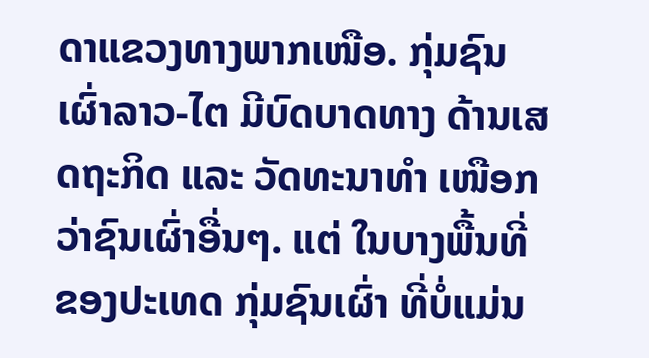ດາແຂວງທາງພາກເໜືອ. ກຸ່ມຊົນເຜົ່າລາວ-ໄຕ ມີບົດບາດທາງ ດ້ານເສດຖະກິດ ແລະ ວັດທະນາທໍາ ເໜືອກວ່າຊົນເຜົ່າອື່ນໆ. ແຕ່ ໃນບາງພື້ນທີ່ຂອງປະເທດ ກຸ່ມຊົນເຜົ່າ ທີ່ບໍ່ແມ່ນ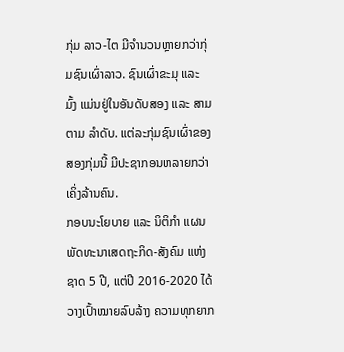ກຸ່ມ ລາວ-ໄຕ ມີຈໍານວນຫຼາຍກວ່າກຸ່ມຊົນເຜົ່າລາວ. ຊົນເຜົ່າຂະມຸ ແລະ ມົ້ງ ແມ່ນຢູ່ໃນອັນດັບສອງ ແລະ ສາມ ຕາມ ລໍາດັບ. ແຕ່ລະກຸ່ມຊົນເຜົ່າຂອງສອງກຸ່ມນີ້ ມີປະຊາກອນຫລາຍກວ່າເຄິ່ງລ້ານຄົນ.
ກອບນະໂຍບາຍ ແລະ ນິຕິກໍາ ແຜນພັດທະນາເສດຖະກິດ-ສັງຄົມ ແຫ່ງຊາດ 5 ປີ, ແຕ່ປີ 2016-2020 ໄດ້ວາງເປົ້າໝາຍລົບລ້າງ ຄວາມທຸກຍາກ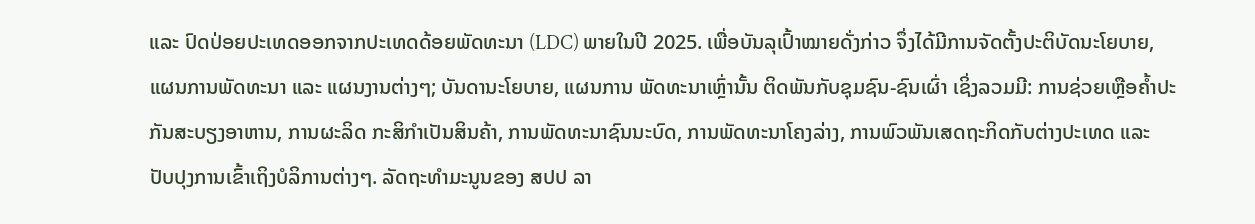ແລະ ປົດປ່ອຍປະເທດອອກຈາກປະເທດດ້ອຍພັດທະນາ (LDC) ພາຍໃນປີ 2025. ເພື່ອບັນລຸເປົ້າໝາຍດັ່ງກ່າວ ຈຶ່ງໄດ້ມີການຈັດຕັ້ງປະຕິບັດນະໂຍບາຍ, ແຜນການພັດທະນາ ແລະ ແຜນງານຕ່າງໆ; ບັນດານະໂຍບາຍ, ແຜນການ ພັດທະນາເຫຼົ່ານັ້ນ ຕິດພັນກັບຊຸມຊົນ-ຊົນເຜົ່າ ເຊິ່ງລວມມີ: ການຊ່ວຍເຫຼືອຄໍ້າປະກັນສະບຽງອາຫານ, ການຜະລິດ ກະສິກໍາເປັນສິນຄ້າ, ການພັດທະນາຊົນນະບົດ, ການພັດທະນາໂຄງລ່າງ, ການພົວພັນເສດຖະກິດກັບຕ່າງປະເທດ ແລະ ປັບປຸງການເຂົ້າເຖິງບໍລິການຕ່າງໆ. ລັດຖະທໍາມະນູນຂອງ ສປປ ລາ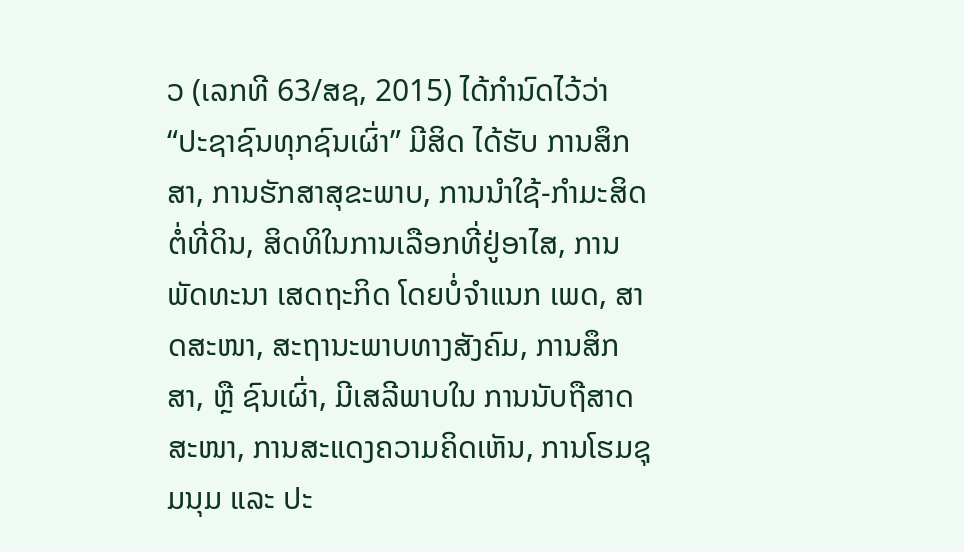ວ (ເລກທີ 63/ສຊ, 2015) ໄດ້ກໍານົດໄວ້ວ່າ “ປະຊາຊົນທຸກຊົນເຜົ່າ” ມີສິດ ໄດ້ຮັບ ການສຶກສາ, ການຮັກສາສຸຂະພາບ, ການນໍາໃຊ້-ກໍາມະສິດຕໍ່ທີ່ດິນ, ສິດທິໃນການເລືອກທີ່ຢູ່ອາໄສ, ການພັດທະນາ ເສດຖະກິດ ໂດຍບໍ່ຈໍາແນກ ເພດ, ສາດສະໜາ, ສະຖານະພາບທາງສັງຄົມ, ການສຶກສາ, ຫຼື ຊົນເຜົ່າ, ມີເສລີພາບໃນ ການນັບຖືສາດສະໜາ, ການສະແດງຄວາມຄິດເຫັນ, ການໂຮມຊຸມນຸມ ແລະ ປະ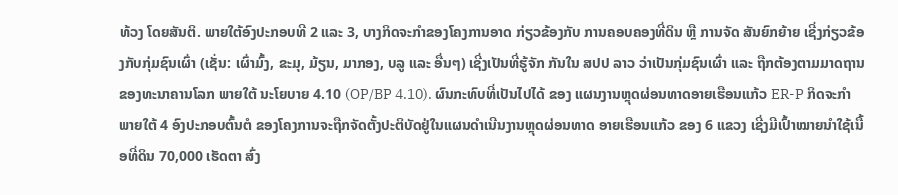ທ້ວງ ໂດຍສັນຕິ. ພາຍໃຕ້ອົງປະກອບທີ 2 ແລະ 3, ບາງກິດຈະກໍາຂອງໂຄງການອາດ ກ່ຽວຂ້ອງກັບ ການຄອບຄອງທີ່ດິນ ຫຼື ການຈັດ ສັນຍົກຍ້າຍ ເຊີ່ງກ່ຽວຂ້ອງກັບກຸ່ມຊົນເຜົ່າ (ເຊັ່ນ: ເຜົ່າມົ້ງ, ຂະມຸ, ມ້ຽນ, ມາກອງ, ບລູ ແລະ ອື່ນໆ) ເຊີ່ງເປັນທີ່ຮູ້ຈັກ ກັນໃນ ສປປ ລາວ ວ່າເປັນກຸ່ມຊົນເຜົ່າ ແລະ ຖືກຕ້ອງຕາມມາດຖານຂອງທະນາຄານໂລກ ພາຍໃຕ້ ນະໂຍບາຍ 4.10 (OP/BP 4.10). ຜົນກະທົບທີ່ເປັນໄປໄດ້ ຂອງ ແຜນງານຫຼຸດຜ່ອນທາດອາຍເຮືອນແກ້ວ ER-P ກິດຈະກໍາພາຍໃຕ້ 4 ອົງປະກອບຕົ້ນຕໍ ຂອງໂຄງການຈະຖືກຈັດຕັ້ງປະຕິບັດຢູ່ໃນແຜນດໍາເນີນງານຫຼຸດຜ່ອນທາດ ອາຍເຮືອນແກ້ວ ຂອງ 6 ແຂວງ ເຊີ່ງມີເປົ້າໝາຍນໍາໃຊ້ເນື້ອທີ່ດິນ 70,000 ເຮັດຕາ ສົ່ງ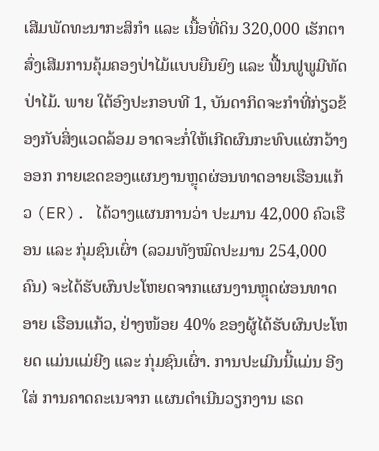ເສີມພັດທະນາກະສິກໍາ ແລະ ເນື້ອທີ່ດິນ 320,000 ເຮັກຕາ ສົ່ງເສີມການຄຸ້ມຄອງປ່າໄມ້ແບບຍືນຍົງ ແລະ ຟື້ນຟູພູມີທັດປ່າໄມ້. ພາຍ ໃຕ້ອົງປະກອບທີ 1, ບັນດາກິດຈະກໍາທີ່ກ່ຽວຂ້ອງກັບສິ່ງແວດລ້ອມ ອາດຈະກໍ່ໃຫ້ເກີດຜົນກະທົບແຜ່ກວ້າງອອກ ກາຍເຂດຂອງແຜນງານຫຼຸດຜ່ອນທາດອາຍເຮືອນແກ້ວ (ER). ໄດ້ວາງແຜນການວ່າ ປະມານ 42,000 ຄົວເຮືອນ ແລະ ກຸ່ມຊົນເຜົ່າ (ລວມທັງໝົດປະມານ 254,000 ຄົນ) ຈະໄດ້ຮັບຜົນປະໂຫຍດຈາກແຜນງານຫຼຸດຜ່ອນທາດອາຍ ເຮືອນແກ້ວ, ຢ່າງໜ້ອຍ 40% ຂອງຜູ້ໄດ້ຮັບຜົນປະໂຫຍດ ແມ່ນແມ່ຍີງ ແລະ ກຸ່ມຊົນເຜົ່າ. ການປະເມີນນີ້ແມ່ນ ອີງໃສ່ ການຄາດຄະເນຈາກ ແຜນດໍາເນີນວຽກງານ ເຣດ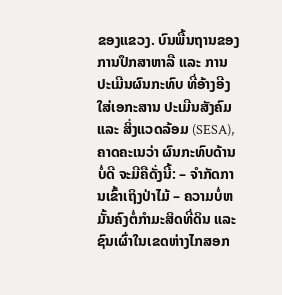ຂອງແຂວງ. ບົນພື້ນຖານຂອງການປຶກສາຫາລື ແລະ ການປະເມີນຜົນກະທົບ ທີ່ອ້າງອີງໃສ່ເອກະສານ ປະເມີນສັງຄົມ ແລະ ສິ່ງແວດລ້ອມ (SESA), ຄາດຄະເນວ່າ ຜົນກະທົບດ້ານບໍ່ດີ ຈະມີຄືດັ່ງນີ້: – ຈໍາກັດການເຂົ້າເຖິງປ່າໄມ້ – ຄວາມບໍ່ຫມັ້ນຄົງຕໍ່ກໍາມະສິດທີ່ດິນ ແລະ ຊົນເຜົ່າໃນເຂດຫ່າງໄກສອກ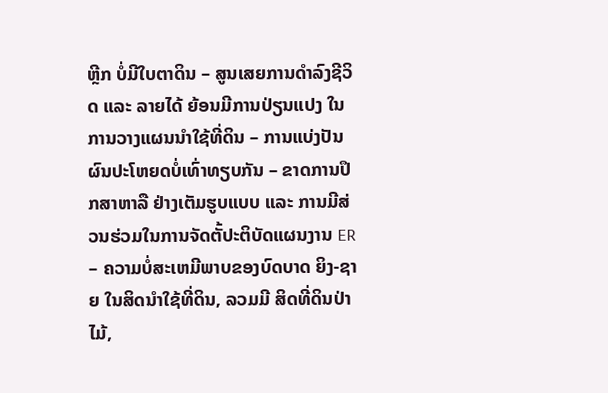ຫຼີກ ບໍ່ມີໃບຕາດິນ – ສູນເສຍການດໍາລົງຊີວິດ ແລະ ລາຍໄດ້ ຍ້ອນມີການປ່ຽນແປງ ໃນການວາງແຜນນໍາໃຊ້ທີ່ດິນ – ການແບ່ງປັນຜົນປະໂຫຍດບໍ່ເທົ່າທຽບກັນ – ຂາດການປຶກສາຫາລື ຢ່າງເຕັມຮູບແບບ ແລະ ການມີສ່ວນຮ່ວມໃນການຈັດຕັ້ປະຕິບັດແຜນງານ ER – ຄວາມບໍ່ສະເຫມີພາບຂອງບົດບາດ ຍິງ-ຊາຍ ໃນສິດນໍາໃຊ້ທີ່ດິນ, ລວມມີ ສິດທີ່ດິນປ່າໄມ້,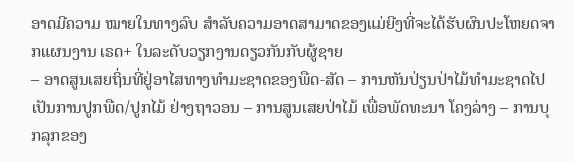ອາດມີຄວາມ ໝາຍໃນທາງລົບ ສໍາລັບຄວາມອາດສາມາດຂອງແມ່ຍີງທີ່ຈະໄດ້ຮັບຜົນປະໂຫຍດຈາກແຜນງານ ເຣດ+ ໃນລະດັບວຽກງານດຽວກັນກັບຜູ້ຊາຍ
– ອາດສູນເສຍຖິ່ນທີ່ຢູ່ອາໄສທາງທໍາມະຊາດຂອງພືດ-ສັດ – ການຫັນປ່ຽນປ່າໄມ້ທໍາມະຊາດໄປເປັນການປູກພືດ/ປູກໄມ້ ຢ່າງຖາວອນ – ການສູນເສຍປ່າໄມ້ ເພື່ອພັດທະນາ ໂຄງລ່າງ – ການບຸກລຸກຂອງ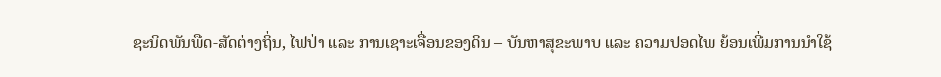ຊະນິດພັນພືດ-ສັດຕ່າງຖິ່ນ, ໄຟປ່າ ແລະ ການເຊາະເຈື່ອນຂອງດິນ – ບັນຫາສຸຂະພາບ ແລະ ຄວາມປອດໄພ ຍ້ອນເພີ່ມການນໍາໃຊ້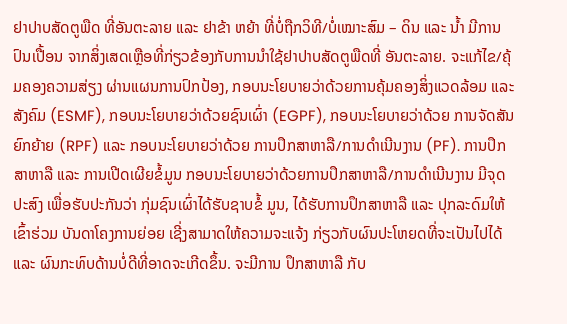ຢາປາບສັດຕູພືດ ທີ່ອັນຕະລາຍ ແລະ ຢາຂ້າ ຫຍ້າ ທີ່ບໍ່ຖືກວິທີ/ບໍ່ເໝາະສົມ – ດິນ ແລະ ນໍ້າ ມີການປົນເປື້ອນ ຈາກສິ່ງເສດເຫຼືອທີ່ກ່ຽວຂ້ອງກັບການນໍາໃຊ້ຢາປາບສັດຕູພືດທີ່ ອັນຕະລາຍ. ຈະແກ້ໄຂ/ຄຸ້ມຄອງຄວາມສ່ຽງ ຜ່ານແຜນການປົກປ້ອງ, ກອບນະໂຍບາຍວ່າດ້ວຍການຄຸ້ມຄອງສິ່ງແວດລ້ອມ ແລະ ສັງຄົມ (ESMF), ກອບນະໂຍບາຍວ່າດ້ວຍຊົນເຜົ່າ (EGPF), ກອບນະໂຍບາຍວ່າດ້ວຍ ການຈັດສັນ ຍົກຍ້າຍ (RPF) ແລະ ກອບນະໂຍບາຍວ່າດ້ວຍ ການປຶກສາຫາລື/ການດໍາເນີນງານ (PF). ການປຶກສາຫາລື ແລະ ການເປີດເຜີຍຂໍ້ມູນ ກອບນະໂຍບາຍວ່າດ້ວຍການປຶກສາຫາລື/ການດໍາເນີນງານ ມີຈຸດປະສົງ ເພື່ອຮັບປະກັນວ່າ ກຸ່ມຊົນເຜົ່າໄດ້ຮັບຊາບຂໍ້ ມູນ, ໄດ້ຮັບການປຶກສາຫາລື ແລະ ປຸກລະດົມໃຫ້ເຂົ້າຮ່ວມ ບັນດາໂຄງການຍ່ອຍ ເຊີ່ງສາມາດໃຫ້ຄວາມຈະແຈ້ງ ກ່ຽວກັບຜົນປະໂຫຍດທີ່ຈະເປັນໄປໄດ້ ແລະ ຜົນກະທົບດ້ານບໍ່ດີທີ່ອາດຈະເກີດຂຶ້ນ. ຈະມີການ ປຶກສາຫາລື ກັບ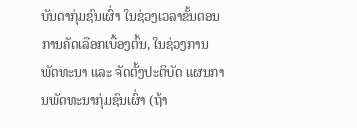ບັນດາກຸ່ມຊົນເຜົ່າ ໃນຊ່ວງເວລາຂັ້ນຕອນການຄັດເລືອກເບື້ອງຕົ້ນ, ໃນຊ່ວງການພັດທະນາ ແລະ ຈັດຕັ້ງປະຕິບັດ ແຜນການພັດທະນາກຸ່ມຊົນເຜົ່າ (ຖ້າ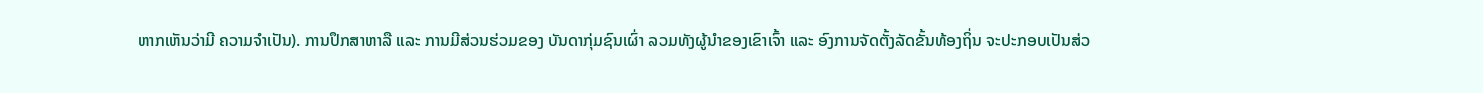ຫາກເຫັນວ່າມີ ຄວາມຈໍາເປັນ). ການປຶກສາຫາລື ແລະ ການມີສ່ວນຮ່ວມຂອງ ບັນດາກຸ່ມຊົນເຜົ່າ ລວມທັງຜູ້ນໍາຂອງເຂົາເຈົ້າ ແລະ ອົງການຈັດຕັ້ງລັດຂັ້ນທ້ອງຖິ່ນ ຈະປະກອບເປັນສ່ວ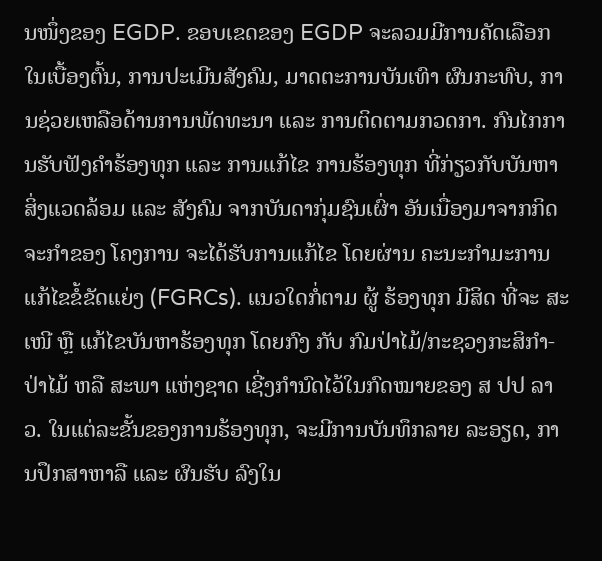ນໜຶ່ງຂອງ EGDP. ຂອບເຂດຂອງ EGDP ຈະລວມມີການຄັດເລືອກໃນເບື້ອງຕົ້ນ, ການປະເມີນສັງຄົມ, ມາດຕະການບັນເທົາ ຜົນກະທົບ, ການຊ່ວຍເຫລືອດ້ານການພັດທະນາ ແລະ ການຕິດຕາມກວດກາ. ກົນໄກການຮັບຟັງຄໍາຮ້ອງທຸກ ແລະ ການແກ້ໄຂ ການຮ້ອງທຸກ ທີ່ກ່ຽວກັບບັນຫາສິ່ງແວດລ້ອມ ແລະ ສັງຄົມ ຈາກບັນດາກຸ່ມຊົນເຜົ່າ ອັນເນື່ອງມາຈາກກິດຈະກໍາຂອງ ໂຄງການ ຈະໄດ້ຮັບການແກ້ໄຂ ໂດຍຜ່ານ ຄະນະກໍາມະການແກ້ໄຂຂໍ້ຂັດແຍ່ງ (FGRCs). ແນວໃດກໍ່ຕາມ ຜູ້ ຮ້ອງທຸກ ມີສິດ ທີ່ຈະ ສະເໜີ ຫຼື ແກ້ໄຂບັນຫາຮ້ອງທຸກ ໂດຍກົງ ກັບ ກົມປ່າໄມ້/ກະຊວງກະສິກໍາ-ປ່າໄມ້ ຫລື ສະພາ ແຫ່ງຊາດ ເຊີ່ງກໍານົດໄວ້ໃນກົດໝາຍຂອງ ສ ປປ ລາວ. ໃນແຕ່ລະຂັ້ນຂອງການຮ້ອງທຸກ, ຈະມີການບັນທຶກລາຍ ລະອຽດ, ການປຶກສາຫາລື ແລະ ຜົນຮັບ ລົງໃນ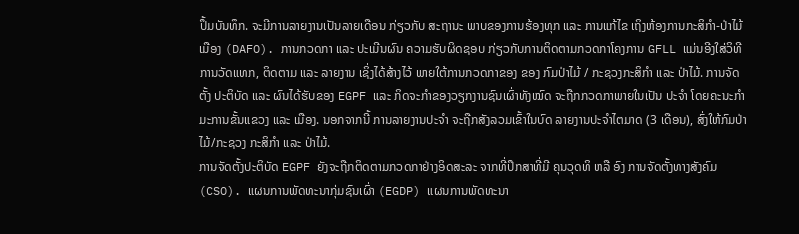ປຶ້ມບັນທຶກ. ຈະມີການລາຍງານເປັນລາຍເດືອນ ກ່ຽວກັບ ສະຖານະ ພາບຂອງການຮ້ອງທຸກ ແລະ ການແກ້ໄຂ ເຖິງຫ້ອງການກະສິກໍາ-ປ່າໄມ້ເມືອງ (DAFO). ການກວດກາ ແລະ ປະເມີນຜົນ ຄວາມຮັບຜິດຊອບ ກ່ຽວກັບການຕິດຕາມກວດກາໂຄງການ GFLL ແມ່ນອີງໃສ່ວິທີການວັດແທກ, ຕິດຕາມ ແລະ ລາຍງານ ເຊິ່ງໄດ້ສ້າງໄວ້ ພາຍໃຕ້ການກວດກາຂອງ ຂອງ ກົມປ່າໄມ້ / ກະຊວງກະສິກໍາ ແລະ ປ່າໄມ້. ການຈັດຕັ້ງ ປະຕິບັດ ແລະ ຜົນໄດ້ຮັບຂອງ EGPF ແລະ ກິດຈະກໍາຂອງວຽກງານຊົນເຜົ່າທັງໝົດ ຈະຖືກກວດກາພາຍໃນເປັນ ປະຈໍາ ໂດຍຄະນະກໍາມະການຂັ້ນແຂວງ ແລະ ເມືອງ. ນອກຈາກນີ້ ການລາຍງານປະຈໍາ ຈະຖືກສັງລວມເຂົ້າໃນບົດ ລາຍງານປະຈໍາໄຕມາດ (3 ເດືອນ), ສົ່ງໃຫ້ກົມປ່າໄມ້/ກະຊວງ ກະສິກໍາ ແລະ ປ່າໄມ້.
ການຈັດຕັ້ງປະຕິບັດ EGPF ຍັງຈະຖືກຕິດຕາມກວດກາຢ່າງອິດສະລະ ຈາກທີ່ປຶກສາທີ່ມີ ຄຸນວຸດທິ ຫລື ອົງ ການຈັດຕັ້ງທາງສັງຄົມ (CSO). ແຜນການພັດທະນາກຸ່ມຊົນເຜົ່າ (EGDP) ແຜນການພັດທະນາ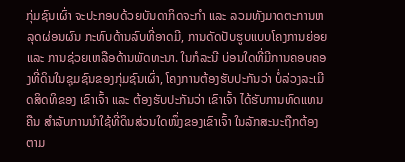ກຸ່ມຊົນເຜົ່າ ຈະປະກອບດ້ວຍບັນດາກິດຈະກໍາ ແລະ ລວມທັງມາດຕະການຫລຸດຜ່ອນຜົນ ກະທົບດ້ານລົບທີ່ອາດມີ, ການດັດປັບຮູບແບບໂຄງການຍ່ອຍ ແລະ ການຊ່ວຍເຫລືອດ້ານພັດທະນາ. ໃນກໍລະນີ ບ່ອນໃດທີ່ມີການຄອບຄອງທີ່ດິນໃນຊຸມຊົນຂອງກຸ່ມຊົນເຜົ່າ, ໂຄງການຕ້ອງຮັບປະກັນວ່າ ບໍ່ລ່ວງລະເມີດສິດທິຂອງ ເຂົາເຈົ້າ ແລະ ຕ້ອງຮັບປະກັນວ່າ ເຂົາເຈົ້າ ໄດ້ຮັບການທົດແທນຄືນ ສໍາລັບການນໍາໃຊ້ທີ່ດິນສ່ວນໃດໜຶ່ງຂອງເຂົາເຈົ້າ ໃນລັກສະນະຖືກຕ້ອງ ຕາມ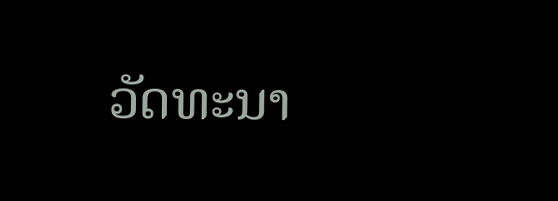ວັດທະນາ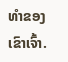ທໍາຂອງເຂົາເຈົ້າ.